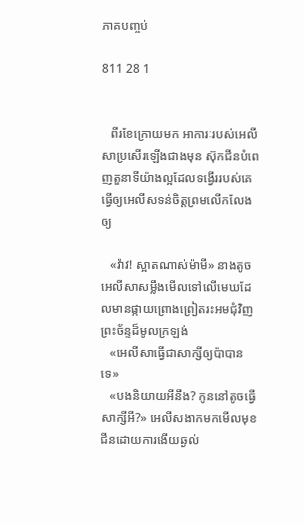ភាគបញ្ចប់

811 28 1


   ពីរខែក្រោយមក អាការៈរបស់អេលីសាប្រសើរឡើងជាងមុន ស៊ុកជីនបំពេញតួនាទីយ៉ាងល្អដែលទង្វើររបស់គេធ្វើឲ្យអេលីសទន់ចិត្តព្រមលើកលែងឲ្យ

   «វ៉ាវ! ស្អាតណាស់ម៉ាមី» នាងតូចអេលីសាសម្លឹងមើលទៅលើមេឃដែលមានផ្កាយព្រោងព្រៀតរះអមជុំវិញព្រះច័ន្ទដ៏មូលក្រឡង់
   «អេលីសាធ្វើជាសាក្សីឲ្យប៉ាបានទេ»
   «បងនិយាយអីនឹង? កូននៅតូចធ្វើសាក្សីអី?» អេលីសងាកមកមើលមុខជីនដោយការងើយឆ្ងល់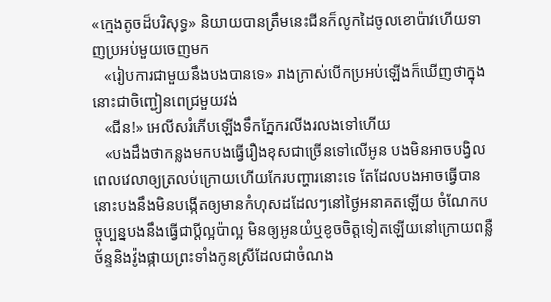«ក្មេងតូចដ៏បរិសុទ្ធ» និយាយបានត្រឹមនេះជីនក៏លូកដៃចូលខោប៉ាវហើយទាញប្រអប់មួយចេញមក
   «រៀបការជាមួយនឹងបងបានទេ» រាងក្រាស់បើកប្រអប់ឡើងក៏ឃើញថាក្នុងនោះជាចិញ្ជៀនពេជ្រមួយវង់
   «ជីន!» អេលីសរំភើបឡើងទឹកភ្នែករលីងរលងទៅហើយ
   «បងដឹងថាកន្លងមកបងធ្វើរឿងខុសជាច្រើនទៅលើអូន បងមិនអាចបង្វិលពេលវេលាឲ្យត្រលប់ក្រោយហើយកែរបញ្ហារនោះទេ តែដែលបងអាចធ្វើបាននោះបងនឹងមិនបង្កើតឲ្យមានកំហុសដដែលៗនៅថ្ងៃអនាគតឡើយ ចំណែកបច្ចុប្បន្នបងនឹងធ្វើជាប្ដីល្អប៉ាល្អ មិនឲ្យអូនយំឬខូចចិត្តទៀតឡើយនៅក្រោយពន្លឺច័ន្ទនិងវ៉ូងផ្កាយព្រះទាំងកូនស្រីដែលជាចំណង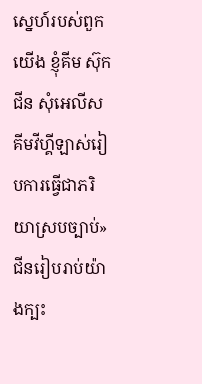ស្នេហ៍របស់ពួកយើង ខ្ញុំគីម ស៊ុកជីន សុំអេលីស គីមវីហ្គីឡាស់រៀបការធ្វើជាភរិយាស្របច្បាប់» ជីនរៀបរាប់យ៉ាងក្បះ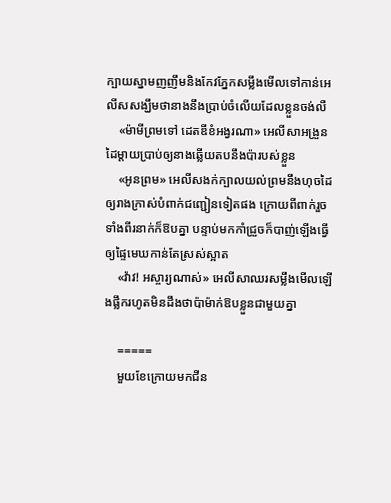ក្បាយស្នាមញញឹមនិងកែវភ្នែកសម្លឹងមើលទៅកាន់អេលីសសង្ឃឹមថានាងនឹងប្រាប់ចំលើយដែលខ្លួនចង់លឺ
    «ម៉ាមីព្រមទៅ ដេតឌីខំអង្វរណា» អេលីសាអង្រួនដៃម្ដាយប្រាប់ឲ្យនាងឆ្លើយតបនឹងប៉ារបស់ខ្លួន
    «អូនព្រម» អេលីសងក់ក្បាលយល់ព្រមនឹងហុចដៃឲ្យរាងក្រាស់បំពាក់ជញ្ជៀនទៀតផង ក្រោយពីពាក់រួចទាំងពីរនាក់ក៏ឱបគ្នា បន្ទាប់មកកាំជ្រួចក៏បាញ់ឡើងធ្វើឲ្យផ្ទៃមេឃកាន់តែស្រស់ស្អាត
    «វ៉ាវ! អស្ចារ្យណាស់» អេលីសាឈរសម្លឹងមើលឡើងផ្លឹករហូតមិនដឹងថាប៉ាម៉ាក់ឱបខ្លួនជាមួយគ្នា

    =====
    មួយខែក្រោយមកជីន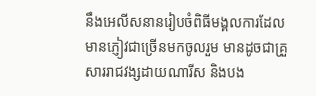នឹងអេលីសនានរៀបចំពិធីមង្គលការដែលមានភ្ញៀវជាច្រើនមកចូលរួម មានដូចជាគ្រួសាររាជវង្សដាយណារីស និងបង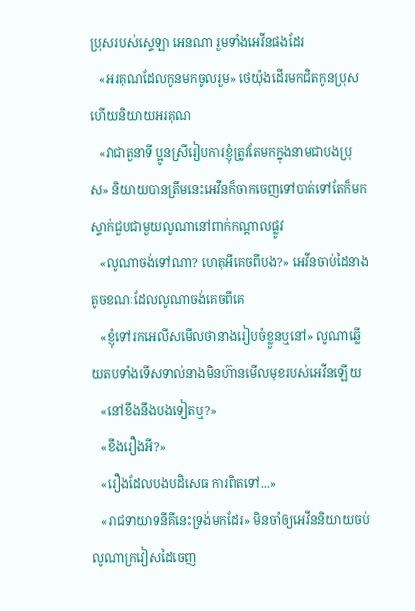ប្រុសរបស់ស្ទេឡា អេនណា រួមទាំងអេវីនផងដែរ
   «អរគុណដែលកូនមកចូលរួម» ថេយ៉ុងដើរមកជិតកូនប្រុសហើយនិយាយអរគុណ
   «វាជាតួនាទី ប្អូនស្រីរៀបការខ្ញុំត្រូវតែមកក្នុងនាមជាបងប្រុស» និយាយបានត្រឹមនេះអេវីនក៏ចាកចេញទៅបាត់ទៅតែក៏មកស្ទាក់ជួបជាមួយលូណានៅពាក់កណ្ដាលផ្លូវ
   «លូណាចង់ទៅណា? ហេតុអីគេចពីបង?» អេវីនចាប់ដៃនាងតូចខណៈដែលលូណាចង់គេចពីគេ
   «ខ្ញុំទៅរកអេលីសមើលថានាងរៀបចំខ្លួនឬនៅ» លូណាឆ្លើយតបទាំងទើសទាល់នាងមិនហ៊ានមើលមុខរបស់អេវីនឡើយ
   «នៅខឹងនឹងបងទៀតឬ?»
   «ខឹងរឿងអី?»
   «រឿងដែលបងបដិសេធ ការពិតទៅ...»
   «រាជទាយាទនីគីនេះទ្រង់មកដែរ» មិនចាំឲ្យអេវីននិយាយចប់លូណាក្រវៀសដៃចេញ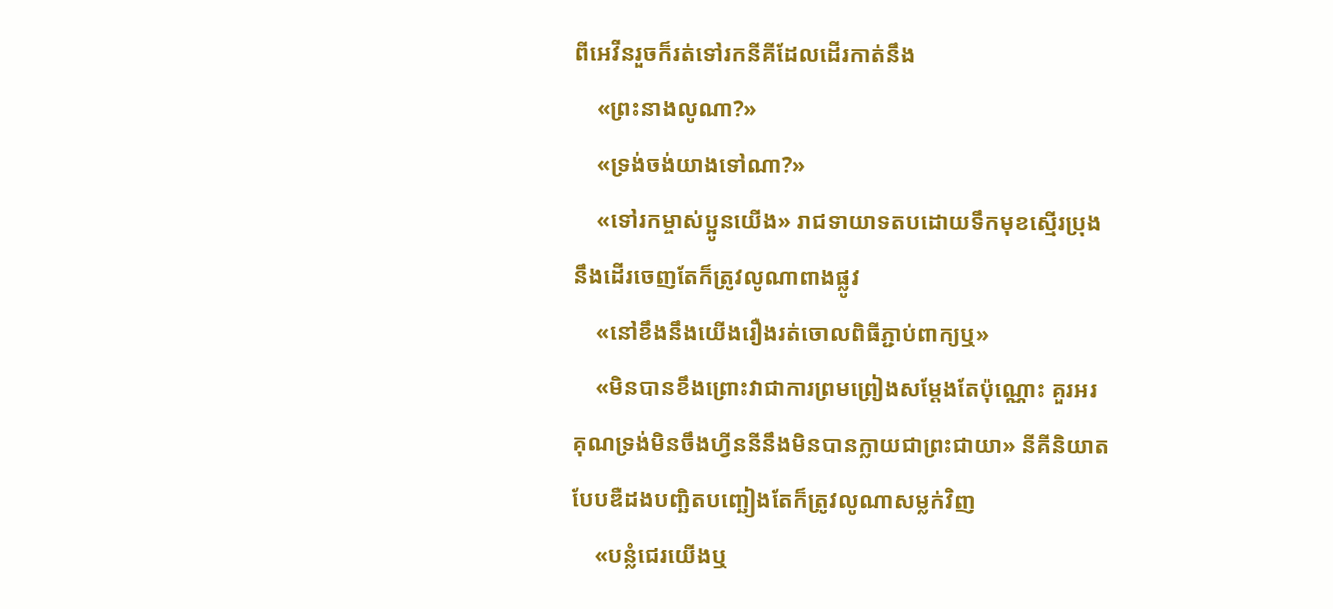ពីអេវីនរួចក៏រត់ទៅរកនីគីដែលដើរកាត់នឹង
    «ព្រះនាងលូណា?»
    «ទ្រង់ចង់យាងទៅណា?»
    «ទៅរកម្ចាស់ប្អូនយើង» រាជទាយាទតបដោយទឹកមុខស្មើរប្រុងនឹងដើរចេញតែក៏ត្រូវលូណាពាងផ្លូវ
    «នៅខឹងនឹងយើងរឿងរត់ចោលពិធីភ្ជាប់ពាក្យឬ»
    «មិនបានខឹងព្រោះវាជាការព្រមព្រៀងសម្ដែងតែប៉ុណ្ណោះ គួរអរគុណទ្រង់មិនចឹងហ្វីននីនឹងមិនបានក្លាយជាព្រះជាយា» នីគីនិយាតបែបឌឺដងបញ្ឆិតបញ្ឆៀងតែក៏ត្រូវលូណាសម្លក់វិញ
    «បន្លំជេរយើងឬ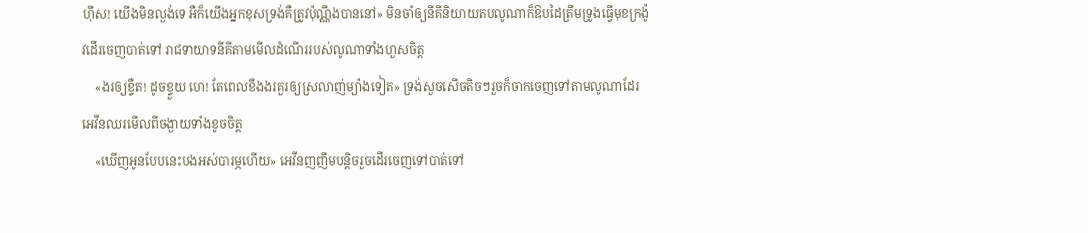ហុឹស! យើងមិនល្ងង់ទេ អឺក៏យើងអ្នកខុសទ្រង់គឺត្រូវប៉ុណ្ណឹងបាននៅ» មិនចាំឲ្យនីគីនិយាយតបលូណាក៏ឱបដៃត្រឹមទ្រូងធ្វើមុខក្រង៉ូវដើរចេញបាត់ទៅ រាជទាយាទនីគីតាមមើលដំណើររបស់លូណាទាំងហួសចិត្ត
    «ងរឲ្យខ្ទឺត! ដូចខ្ទួយ ហេ! តែពេលខឹងងរគួរឲ្យស្រលាញ់ម្យ៉ាងទៀត» ទ្រង់សួចសើចតិចៗរួចក៏ចាកចេញទៅតាមលូណាដែរ អេវីនឈរមើលពីចង្ងាយទាំងខូចចិត្ត
    «ឃើញអូនបែបនេះបងអស់បារម្ភហើយ» អេវីនញញឹមបន្ដិចរួចដើរចេញទៅបាត់ទៅ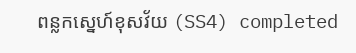ពន្លកស្នេហ៍ខុសវ័យ (SS4) completed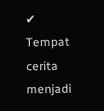✔ Tempat cerita menjadi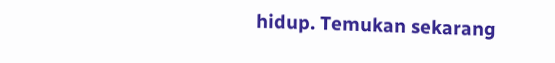hidup. Temukan sekarang